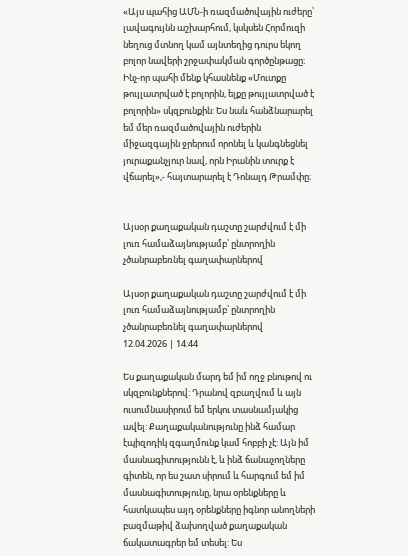«Այս պահից ԱՄՆ-ի ռազմածովային ուժերը՝ լավագույնն աշխարհում, կսկսեն Հորմուզի նեղուց մտնող կամ այնտեղից դուրս եկող բոլոր նավերի շրջափակման գործընթացը։ Ինչ-որ պահի մենք կհասնենք «Մուտքը թույլատրված է բոլորին, ելքը թույլատրված է բոլորին» սկզբունքին: Ես նաև հանձնարարել եմ մեր ռազմածովային ուժերին միջազգային ջրերում որոնել և կանգնեցնել յուրաքանչյուր նավ, որն Իրանին տուրք է վճարել»,- հայտարարել է Դոնալդ Թրամփը։


Այսօր քաղաքական դաշտը շարժվում է մի լուռ համաձայնությամբ՝ ընտրողին չծանրաբեռնել գաղափարներով

Այսօր քաղաքական դաշտը շարժվում է մի լուռ համաձայնությամբ՝ ընտրողին չծանրաբեռնել գաղափարներով
12.04.2026 | 14:44

Ես քաղաքական մարդ եմ իմ ողջ բնութով ու սկզբունքներով: Դրանով զբաղվում և այն ուսումնասիրում եմ երկու տասնամյակից ավել: Քաղաքականությունը ինձ համար էպիզոդիկ զգաղմունք կամ հոբբի չէ: Այն իմ մասնագիտությունն է, և ինձ ճանաչողները գիտեն, որ ես շատ սիրում և հարգում եմ իմ մասնագիտությունը, նրա օրենքները և հատկապես այդ օրենքները իգնոր անողների բազմաթիվ ձախողված քաղաքական ճակատագրեր եմ տեսել: Ես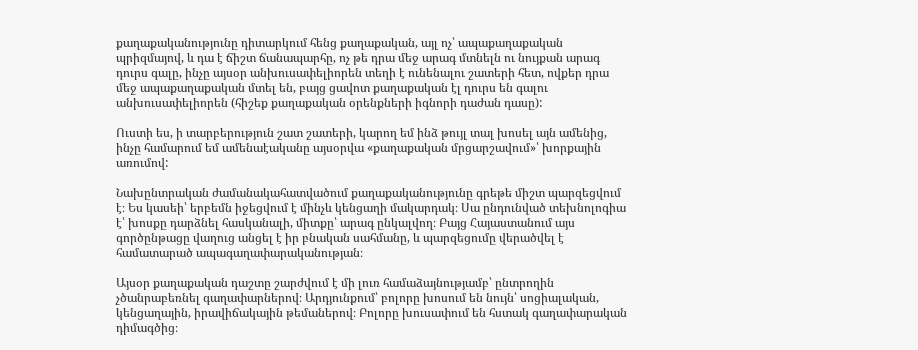քաղաքականությունը դիտարկում հենց քաղաքական, այլ ոչ՝ ապաքաղաքական պրիզմայով, և դա է ճիշտ ճանապարհը, ոչ թե դրա մեջ արագ մտնելն ու նույքան արագ դուրս գալը, ինչը այսօր անխուսափելիորեն տեղի է ունենալու շատերի հետ, ովքեր դրա մեջ ապաքաղաքական մտել են, բայց ցավոտ քաղաքական էլ դուրս են գալու անխուսափելիորեն (հիշեք քաղաքական օրենքների իգնորի դաժան դասը):

Ուստի ես, ի տարբերություն շատ շատերի, կարող եմ ինձ թույլ տալ խոսել այն ամենից, ինչը համարում եմ ամենաէականը այսօրվա «քաղաքական մրցարշավում»՝ խորքային առումով:

Նախընտրական ժամանակահատվածում քաղաքականությունը գրեթե միշտ պարզեցվում է։ Ես կասեի՝ երբեմն իջեցվում է մինչև կենցաղի մակարդակ։ Սա ընդունված տեխնոլոգիա է՝ խոսքը դարձնել հասկանալի, միտքը՝ արագ ընկալվող։ Բայց Հայաստանում այս գործընթացը վաղուց անցել է իր բնական սահմանը, և պարզեցումը վերածվել է համատարած ապագաղափարականության։

Այսօր քաղաքական դաշտը շարժվում է մի լուռ համաձայնությամբ՝ ընտրողին չծանրաբեռնել գաղափարներով։ Արդյունքում՝ բոլորը խոսում են նույն՝ սոցիալական, կենցաղային, իրավիճակային թեմաներով։ Բոլորը խուսափում են հստակ գաղափարական դիմագծից։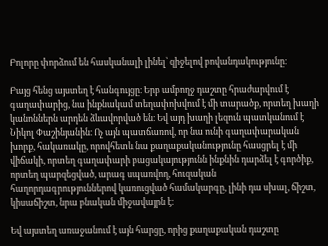Բոլորը փորձում են հասկանալի լինել՝ զիջելով բովանդակությունը։

Բայց հենց այստեղ է հանգույցը։ Երբ ամբողջ դաշտը հրաժարվում է գաղափարից, նա ինքնակամ տեղափոխվում է մի տարածք, որտեղ խաղի կանոններն արդեն ձևավորված են։ Եվ այդ խաղի լեզուն պատկանում է Նիկոլ Փաշինյանին։ Ոչ այն պատճառով, որ նա ունի գաղափարական խորք, հակառակը, որովհետև նա քաղաքականությունը հասցրել է մի վիճակի, որտեղ գաղափարի բացակայությունն ինքնին դարձել է գործիք, որտեղ պարզեցված, արագ սպառվող, հուզական հաղորդագրություններով կառուցված համակարգը, լինի դա սխալ, ճիշտ, կիսաճիշտ, նրա բնական միջավայրն է։

Եվ այստեղ առաջանում է այն հարցը, որից քաղաքական դաշտը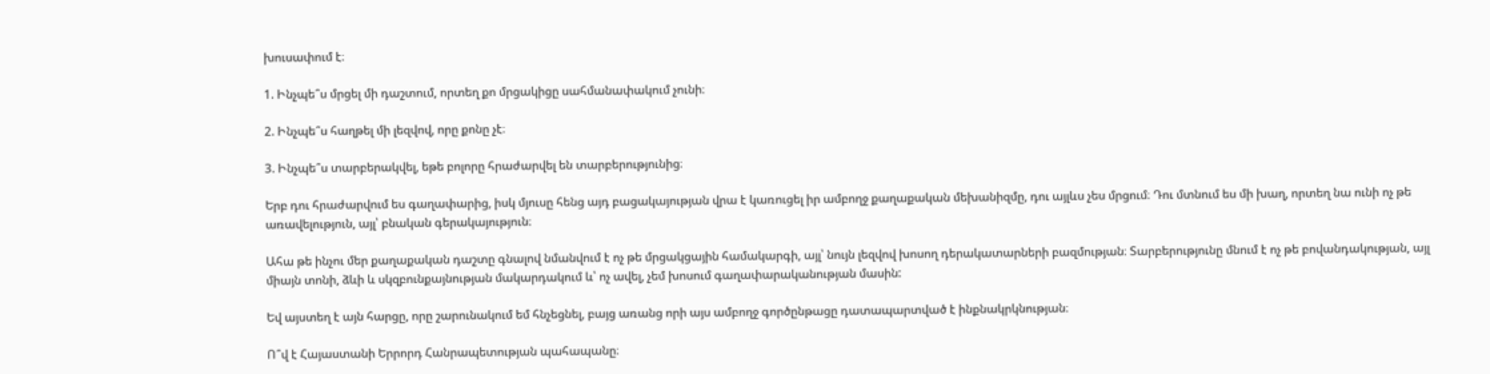խուսափում է։

1. Ինչպե՞ս մրցել մի դաշտում, որտեղ քո մրցակիցը սահմանափակում չունի։

2. Ինչպե՞ս հաղթել մի լեզվով, որը քոնը չէ։

3. Ինչպե՞ս տարբերակվել, եթե բոլորը հրաժարվել են տարբերությունից։

Երբ դու հրաժարվում ես գաղափարից, իսկ մյուսը հենց այդ բացակայության վրա է կառուցել իր ամբողջ քաղաքական մեխանիզմը, դու այլևս չես մրցում։ Դու մտնում ես մի խաղ, որտեղ նա ունի ոչ թե առավելություն, այլ՝ բնական գերակայություն։

Ահա թե ինչու մեր քաղաքական դաշտը գնալով նմանվում է ոչ թե մրցակցային համակարգի, այլ՝ նույն լեզվով խոսող դերակատարների բազմության։ Տարբերությունը մնում է ոչ թե բովանդակության, այլ միայն տոնի, ձևի և սկզբունքայնության մակարդակում և՝ ոչ ավել, չեմ խոսում գաղափարականության մասին:

Եվ այստեղ է այն հարցը, որը շարունակում եմ հնչեցնել, բայց առանց որի այս ամբողջ գործընթացը դատապարտված է ինքնակրկնության։

Ո՞վ է Հայաստանի Երրորդ Հանրապետության պահապանը։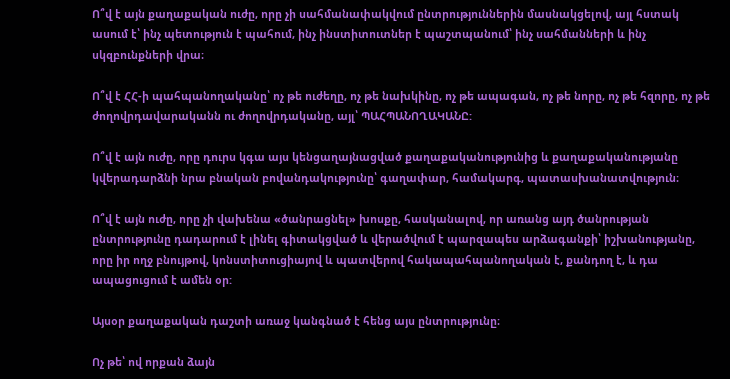Ո՞վ է այն քաղաքական ուժը, որը չի սահմանափակվում ընտրություններին մասնակցելով, այլ հստակ ասում է՝ ինչ պետություն է պահում, ինչ ինստիտուտներ է պաշտպանում՝ ինչ սահմանների և ինչ սկզբունքների վրա։

Ո՞վ է ՀՀ-ի պահպանողականը՝ ոչ թե ուժեղը, ոչ թե նախկինը, ոչ թե ապագան, ոչ թե նորը, ոչ թե հզորը, ոչ թե ժողովրդավարականն ու ժողովրդականը, այլ՝ ՊԱՀՊԱՆՈՂԱԿԱՆԸ:

Ո՞վ է այն ուժը, որը դուրս կգա այս կենցաղայնացված քաղաքականությունից և քաղաքականությանը կվերադարձնի նրա բնական բովանդակությունը՝ գաղափար, համակարգ, պատասխանատվություն։

Ո՞վ է այն ուժը, որը չի վախենա «ծանրացնել» խոսքը, հասկանալով, որ առանց այդ ծանրության ընտրությունը դադարում է լինել գիտակցված և վերածվում է պարզապես արձագանքի՝ իշխանությանը, որը իր ողջ բնույթով, կոնստիտուցիայով և պատվերով հակապահպանողական է, քանդող է, և դա ապացուցում է ամեն օր:

Այսօր քաղաքական դաշտի առաջ կանգնած է հենց այս ընտրությունը։

Ոչ թե՝ ով որքան ձայն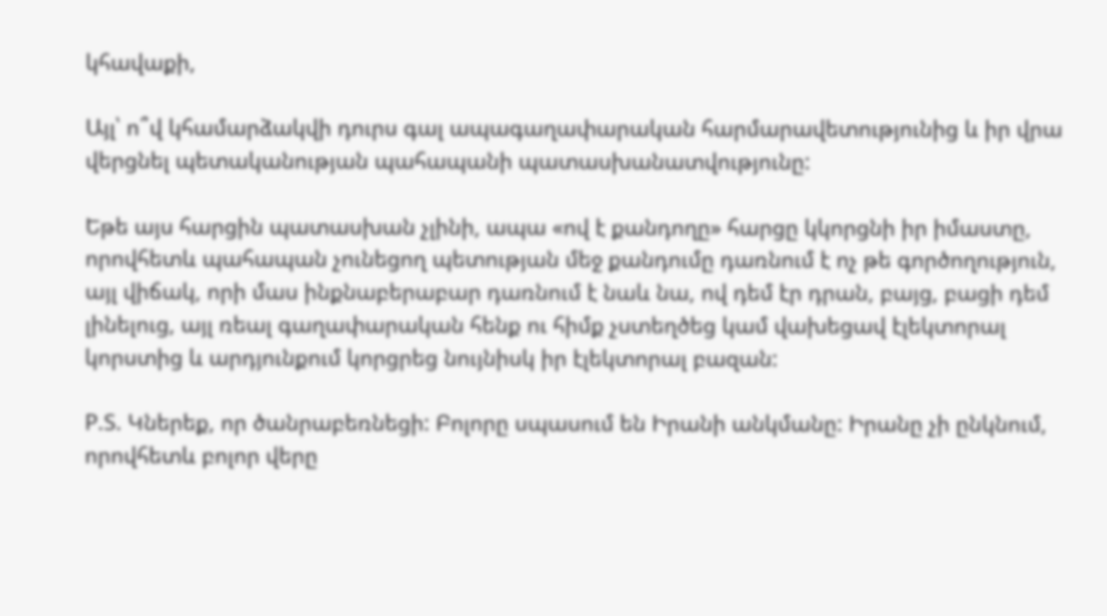կհավաքի,

Այլ՝ ո՞վ կհամարձակվի դուրս գալ ապագաղափարական հարմարավետությունից և իր վրա վերցնել պետականության պահապանի պատասխանատվությունը:

Եթե այս հարցին պատասխան չլինի, ապա «ով է քանդողը» հարցը կկորցնի իր իմաստը, որովհետև պահապան չունեցող պետության մեջ քանդումը դառնում է ոչ թե գործողություն, այլ վիճակ, որի մաս ինքնաբերաբար դառնում է նաև նա, ով դեմ էր դրան, բայց, բացի դեմ լինելուց, այլ ռեալ գաղափարական հենք ու հիմք չստեղծեց կամ վախեցավ էլեկտորալ կորստից և արդյունքում կորցրեց նույնիսկ իր էլեկտորալ բազան:

P.S. Կներեք, որ ծանրաբեռնեցի: Բոլորը սպասում են Իրանի անկմանը: Իրանը չի ընկնում, որովհետև բոլոր վերը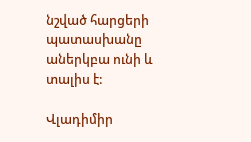նշված հարցերի պատասխանը աներկբա ունի և տալիս է:

Վլադիմիր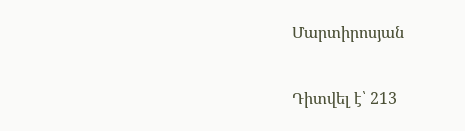Մարտիրոսյան

Դիտվել է՝ 213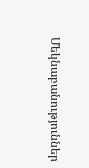Մեկնաբանություններ